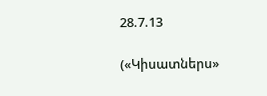28.7.13

(«Կիսատներս»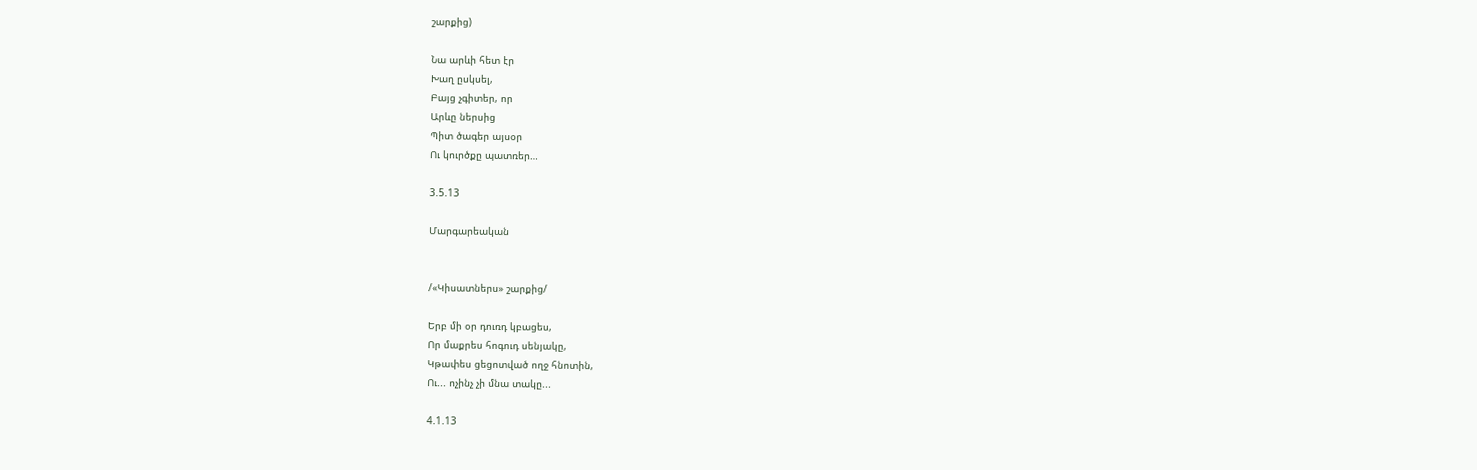շարքից)

Նա արևի հետ էր
Խաղ ըսկսել,
Բայց չգիտեր, որ
Արևը ներսից
Պիտ ծագեր այսօր
Ու կուրծքը պատռեր…

3.5.13

Մարգարեական


/«Կիսատներս» շարքից/

Երբ մի օր դուռդ կբացես,
Որ մաքրես հոգուդ սենյակը,
Կթափես ցեցոտված ողջ հնոտին,
Ու... ոչինչ չի մնա տակը...

4.1.13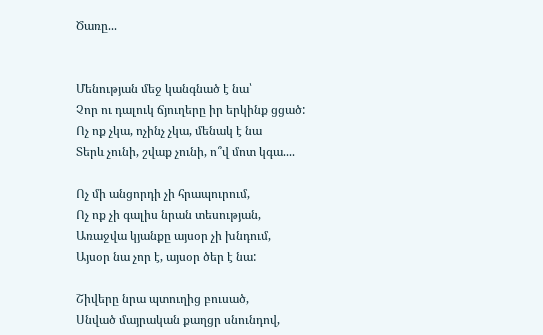Ծառը...


Մենության մեջ կանգնած է նա՝
Չոր ու դալուկ ճյուղերը իր երկինք ցցած:
Ոչ ոք չկա, ոչինչ չկա, մենակ է նա
Տերև չունի, շվաք չունի, ո՞վ մոտ կգա....

Ոչ մի անցորդի չի հրապուրում,
Ոչ ոք չի գալիս նրան տեսության,
Առաջվա կյանքը այսօր չի խնդում,
Այսօր նա չոր է, այսօր ծեր է նա:

Շիվերը նրա պտուղից բուսած,
Սնված մայրական քաղցր սնունդով,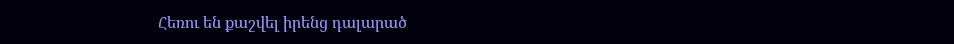Հեռու են քաշվել իրենց դալարած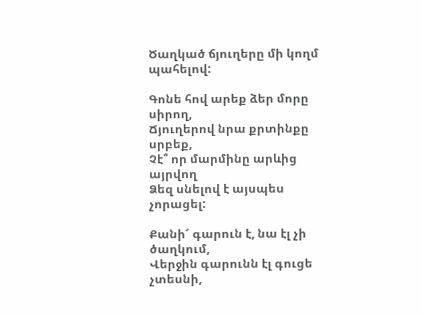Ծաղկած ճյուղերը մի կողմ պահելով:

Գոնե հով արեք ձեր մորը սիրող,
Ճյուղերով նրա քրտինքը սրբեք,
Չէ՞ որ մարմինը արևից այրվող
Ձեզ սնելով է այսպես չորացել:

Քանի՜ գարուն է, նա էլ չի ծաղկում,
Վերջին գարունն էլ գուցե չտեսնի,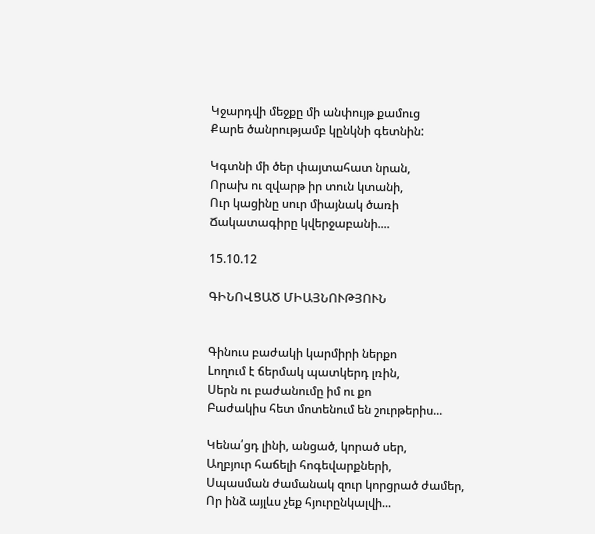Կջարդվի մեջքը մի անփույթ քամուց
Քարե ծանրությամբ կընկնի գետնին:

Կգտնի մի ծեր փայտահատ նրան,
Որախ ու զվարթ իր տուն կտանի,
Ուր կացինը սուր միայնակ ծառի
Ճակատագիրը կվերջաբանի....

15.10.12

ԳԻՆՈՎՑԱԾ ՄԻԱՅՆՈՒԹՅՈՒՆ


Գինուս բաժակի կարմիրի ներքո
Lողում է ճերմակ պատկերդ լռին,
Սերն ու բաժանումը իմ ու քո
Բաժակիս հետ մոտենում են շուրթերիս...

Կենա՛ցդ լինի, անցած, կորած սեր,
Աղբյուր հաճելի հոգեվարքների,
Սպասման ժամանակ զուր կորցրած ժամեր,
Որ ինձ այլևս չեք հյուրընկալվի...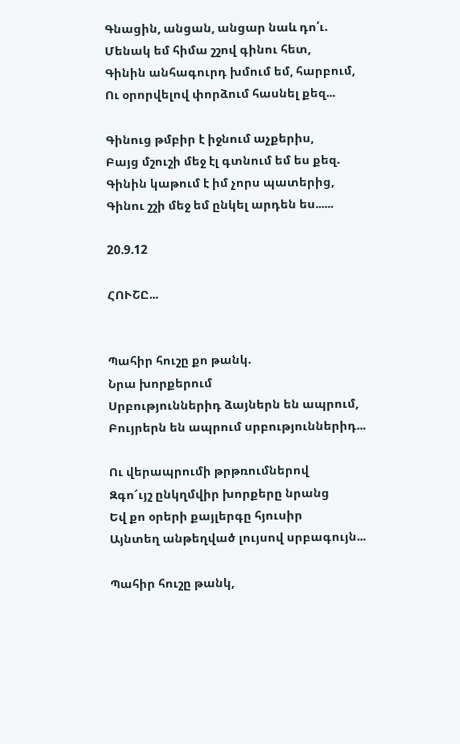Գնացին, անցան, անցար նաև դո՛ւ.
Մենակ եմ հիմա շշով գինու հետ,
Գինին անհագուրդ խմում եմ, հարբում,
Ու օրորվելով փորձում հասնել քեզ...

Գինուց թմբիր է իջնում աչքերիս,
Բայց մշուշի մեջ էլ գտնում եմ ես քեզ.
Գինին կաթում է իմ չորս պատերից,
Գինու շշի մեջ եմ ընկել արդեն ես......

20.9.12

ՀՈՒՇԸ...


Պահիր հուշը քո թանկ.
Նրա խորքերում
Սրբություններիդ ձայներն են ապրում,
Բույրերն են ապրում սրբություններիդ...

Ու վերապրումի թրթռումներով
Զգո՜ւյշ ընկղմվիր խորքերը նրանց
Եվ քո օրերի քայլերգը հյուսիր
Այնտեղ անթեղված լույսով սրբագույն...

Պահիր հուշը թանկ,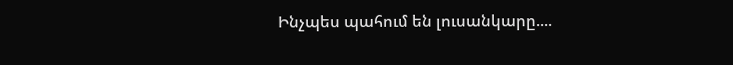Ինչպես պահում են լուսանկարը....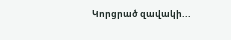Կորցրած զավակի...